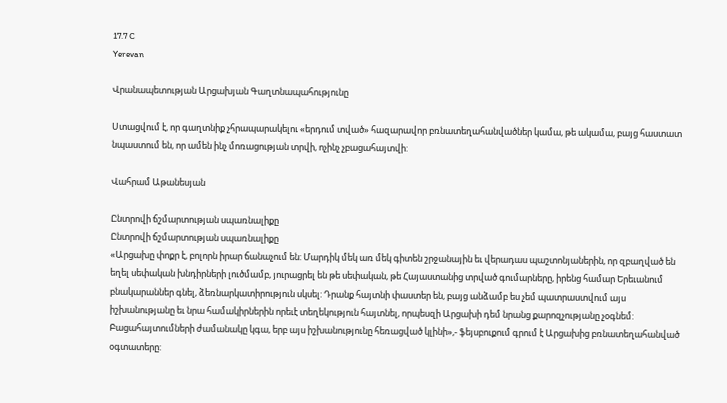17.7 C
Yerevan

Վրանապետության Արցախյան Գաղտնապահությունը

Ստացվում է, որ գաղտնիք չհրապարակելու «երդում տված» հազարավոր բռնատեղահանվածներ կամա, թե ակամա, բայց հաստատ նպաստում են, որ ամեն ինչ մոռացության տրվի, ոչինչ չբացահայտվի:

Վահրամ Աթանեսյան

Ընտրովի ճշմարտության սպառնալիքը
Ընտրովի ճշմարտության սպառնալիքը
«Արցախը փոքր է, բոլորն իրար ճանաչում են: Մարդիկ մեկ առ մեկ գիտեն շրջանային եւ վերադաս պաշտոնյաներին, որ զբաղված են եղել սեփական խնդիրների լուծմամբ, յուրացրել են թե սեփական, թե Հայաստանից տրված գումարները, իրենց համար Երեւանում բնակարաններ գնել, ձեռնարկատիրություն սկսել: Դրանք հայտնի փաստեր են, բայց անձամբ ես չեմ պատրաստվում այս իշխանությանը եւ նրա համակիրներին որեւէ տեղեկություն հայտնել, որպեսզի Արցախի դեմ նրանց քարոզչությանը չօգնեմ: Բացահայտումների ժամանակը կգա, երբ այս իշխանությունը հեռացված կլինի»,- ֆեյսբուքում գրում է Արցախից բռնատեղահանված օգտատերը: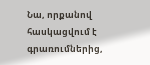Նա, որքանով հասկացվում է գրառումներից,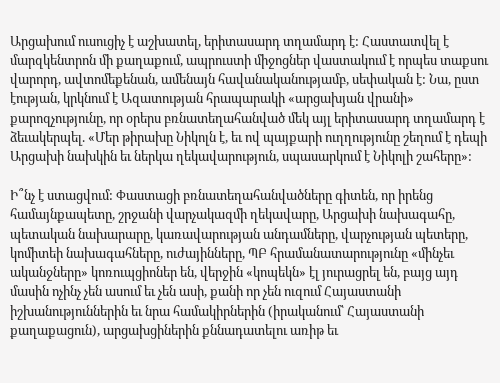Արցախում ուսուցիչ է աշխատել, երիտասարդ տղամարդ է: Հաստատվել է մարզկենտրոն մի քաղաքում, ապրուստի միջոցներ վաստակում է որպես տաքսու վարորդ, ավտոմեքենան, ամենայն հավանականությամբ, սեփական է: Նա, ըստ էության, կրկնում է Ազատության հրապարակի «արցախյան վրանի» քարոզչությունը, որ օրերս բռնատեղահանված մեկ այլ երիտասարդ տղամարդ է ձեւակերպել. «Մեր թիրախը Նիկոլն է, եւ ով պայքարի ուղղությունը շեղում է դեպի Արցախի նախկին եւ ներկա ղեկավարություն, սպասարկում է Նիկոլի շահերը»:

Ի՞նչ է ստացվում: Փաստացի բռնատեղահանվածները գիտեն, որ իրենց համայնքապետը, շրջանի վարչակազմի ղեկավարը, Արցախի նախագահը, պետական նախարարը, կառավարության անդամները, վարչության պետերը, կոմիտեի նախագահները, ուժայինները, ՊԲ հրամանատարությունը «մինչեւ ականջները» կոռուպցիոներ են, վերջին «կոպեկն» էլ յուրացրել են, բայց այդ մասին ոչինչ չեն ասում եւ չեն ասի, քանի որ չեն ուզում Հայաստանի իշխանություններին եւ նրա համակիրներին (իրականում՝ Հայաստանի քաղաքացուն), արցախցիներին քննադատելու առիթ եւ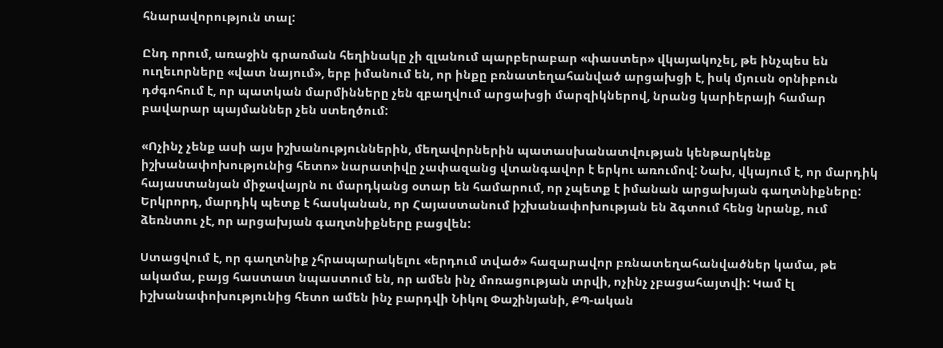հնարավորություն տալ:

Ընդ որում, առաջին գրառման հեղինակը չի զլանում պարբերաբար «փաստեր» վկայակոչել, թե ինչպես են ուղեւորները «վատ նայում», երբ իմանում են, որ ինքը բռնատեղահանված արցախցի է, իսկ մյուսն օրնիբուն դժգոհում է, որ պատկան մարմինները չեն զբաղվում արցախցի մարզիկներով, նրանց կարիերայի համար բավարար պայմաններ չեն ստեղծում:

«Ոչինչ չենք ասի այս իշխանություններին, մեղավորներին պատասխանատվության կենթարկենք իշխանափոխությունից հետո» նարատիվը չափազանց վտանգավոր է երկու առումով: Նախ, վկայում է, որ մարդիկ հայաստանյան միջավայրն ու մարդկանց օտար են համարում, որ չպետք է իմանան արցախյան գաղտնիքները: Երկրորդ, մարդիկ պետք է հասկանան, որ Հայաստանում իշխանափոխության են ձգտում հենց նրանք, ում ձեռնտու չէ, որ արցախյան գաղտնիքները բացվեն:

Ստացվում է, որ գաղտնիք չհրապարակելու «երդում տված» հազարավոր բռնատեղահանվածներ կամա, թե ակամա, բայց հաստատ նպաստում են, որ ամեն ինչ մոռացության տրվի, ոչինչ չբացահայտվի: Կամ էլ իշխանափոխությունից հետո ամեն ինչ բարդվի Նիկոլ Փաշինյանի, ՔՊ-ական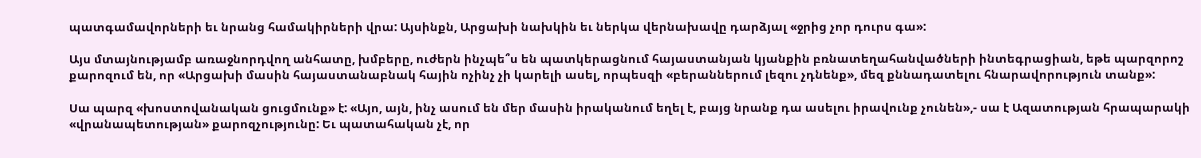պատգամավորների եւ նրանց համակիրների վրա: Այսինքն, Արցախի նախկին եւ ներկա վերնախավը դարձյալ «ջրից չոր դուրս գա»:

Այս մտայնությամբ առաջնորդվող անհատը, խմբերը, ուժերն ինչպե՞ս են պատկերացնում հայաստանյան կյանքին բռնատեղահանվածների ինտեգրացիան, եթե պարզորոշ քարոզում են, որ «Արցախի մասին հայաստանաբնակ հային ոչինչ չի կարելի ասել, որպեսզի «բերաններում լեզու չդնենք», մեզ քննադատելու հնարավորություն տանք»:

Սա պարզ «խոստովանական ցուցմունք» է: «Այո, այն, ինչ ասում են մեր մասին իրականում եղել է, բայց նրանք դա ասելու իրավունք չունեն»,- սա է Ազատության հրապարակի «վրանապետության» քարոզչությունը: Եւ պատահական չէ, որ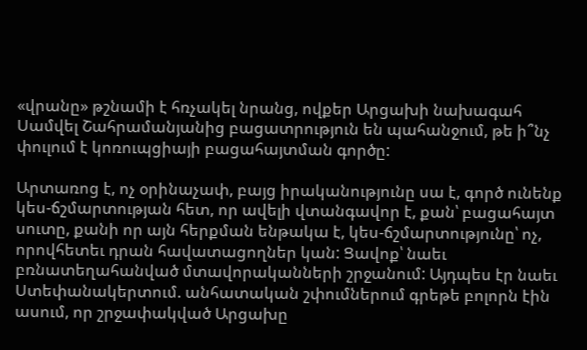«վրանը» թշնամի է հռչակել նրանց, ովքեր Արցախի նախագահ Սամվել Շահրամանյանից բացատրություն են պահանջում, թե ի՞նչ փուլում է կոռուպցիայի բացահայտման գործը:

Արտառոց է, ոչ օրինաչափ, բայց իրականությունը սա է, գործ ունենք կես-ճշմարտության հետ, որ ավելի վտանգավոր է, քան՝ բացահայտ սուտը, քանի որ այն հերքման ենթակա է, կես-ճշմարտությունը՝ ոչ, որովհետեւ դրան հավատացողներ կան: Ցավոք՝ նաեւ բռնատեղահանված մտավորականների շրջանում: Այդպես էր նաեւ Ստեփանակերտում. անհատական շփումներում գրեթե բոլորն էին ասում, որ շրջափակված Արցախը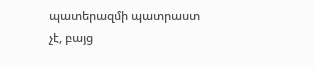պատերազմի պատրաստ չէ, բայց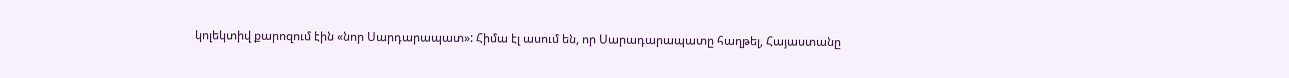կոլեկտիվ քարոզում էին «նոր Սարդարապատ»: Հիմա էլ ասում են, որ Սարադարապատը հաղթել, Հայաստանը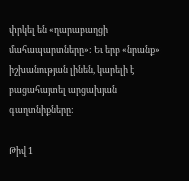փրկել են «ղարաբաղցի մահապարտները»: Եւ երբ «նրանք» իշխանության լինեն, կարելի է բացահայտել արցախյան գաղտնիքները:

Թիվ 1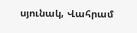սյունակ, Վահրամ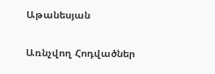Աթանեսյան

Առնչվող Հոդվածներ